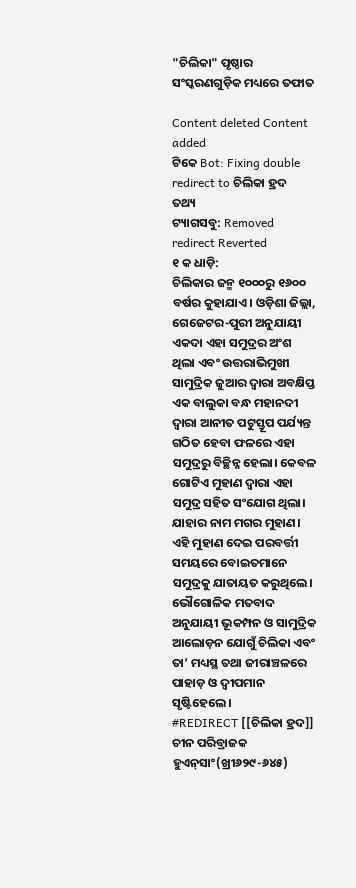"ଚିଲିକା" ପୃଷ୍ଠାର ସଂସ୍କରଣ‌ଗୁଡ଼ିକ ମଧ୍ୟରେ ତଫାତ

Content deleted Content added
ଟିକେ Bot: Fixing double redirect to ଚିଲିକା ହ୍ରଦ
ତଥ୍ୟ
ଟ୍ୟାଗସବୁ: Removed redirect Reverted
୧ କ ଧାଡ଼ି:
ଚିଲିକାର ଜନ୍ମ ୧୦୦୦ରୁ ୧୬୦୦ ବର୍ଷର କୁହାଯାଏ। ଓଡ଼ିଶା ଜିଲ୍ଲା, ଗେଜେଟର-ପୁରୀ ଅନୁଯାୟୀ ଏକଦା ଏହା ସମୁଦ୍ରର ଅଂଶ ଥିଲା ଏବଂ ଉତ୍ତରାଭିମୁଖୀ ସାମୁଦ୍ରିକ ଜୁଆର ଦ୍ୱାରା ଅବକ୍ଷିପ୍ତ ଏକ ବାଲୁକା ବନ୍ଧ ମହାନଦୀ ଦ୍ୱାରା ଆନୀତ ପଟୁସ୍ତୂପ ପର୍ଯ୍ୟନ୍ତ ଗଠିତ ହେବା ଫଳରେ ଏହା ସମୁଦ୍ରରୁ ବିଚ୍ଛିନ୍ନ ହେଲା। କେବଳ ଗୋଟିଏ ମୁହାଣ ଦ୍ୱାରା ଏହା ସମୁଦ୍ର ସହିତ ସଂଯୋଗ ଥିଲା। ଯାହାର ନାମ ମଗର ମୁହାଣ। ଏହି ମୁହାଣ ଦେଇ ପରବର୍ତ୍ତୀ ସମୟରେ ବୋଇତମାନେ ସମୁଦ୍ରକୁ ଯାତାୟତ କରୁଥିଲେ। ଭୌଗୋଳିକ ମତବାଦ ଅନୁଯାୟୀ ଭୂକମ୍ପନ ଓ ସାମୁଦ୍ରିକ ଆଲୋଡ଼ନ ଯୋଗୁଁ ଚିଲିକା ଏବଂ ତା’ ମଧ୍ୟସ୍ଥ ତଥା ଜୀରାଞ୍ଚଳରେ ପାହାଡ଼ ଓ ଦ୍ୱୀପମାନ ସୃଷ୍ଟିହେଲେ।
#REDIRECT [[ଚିଲିକା ହ୍ରଦ]]
ଚୀନ ପରିବ୍ରାଜକ ହୁଏନ୍‌ସାଂ(ଖ୍ରୀ୬୨୯-୬୪୫)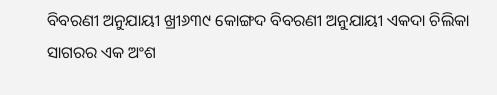ବିବରଣୀ ଅନୁଯାୟୀ ଖ୍ରୀ୬୩୯ କୋଙ୍ଗଦ ବିବରଣୀ ଅନୁଯାୟୀ ଏକଦା ଚିଲିକା ସାଗରର ଏକ ଅଂଶ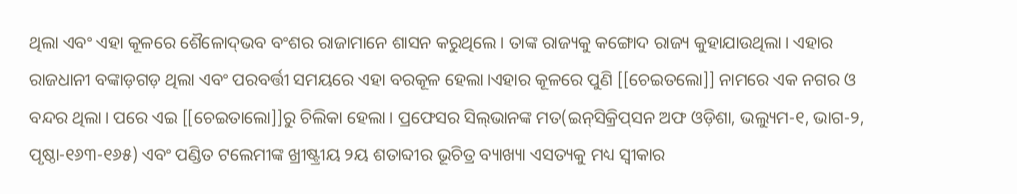ଥିଲା ଏବଂ ଏହା କୂଳରେ ଶୈଳୋଦ୍‌ଭବ ବଂଶର ରାଜାମାନେ ଶାସନ କରୁଥିଲେ। ତାଙ୍କ ରାଜ୍ୟକୁ କଙ୍ଗୋଦ ରାଜ୍ୟ କୁହାଯାଉଥିଲା। ଏହାର ରାଜଧାନୀ ବଙ୍କାଡ଼ଗଡ଼ ଥିଲା ଏବଂ ପରବର୍ତ୍ତୀ ସମୟରେ ଏହା ବରକୂଳ ହେଲା।ଏହାର କୂଳରେ ପୁଣି [[ଚେଇତଲୋ]] ନାମରେ ଏକ ନଗର ଓ ବନ୍ଦର ଥିଲା। ପରେ ଏଇ [[ଚେଇତାଲୋ]]ରୁ ଚିଲିକା ହେଲା। ପ୍ରଫେସର ସିଲ୍‌ଭାନଙ୍କ ମତ(ଇନ୍‌ସିକ୍ରିପ୍‌ସନ ଅଫ ଓଡ଼ିଶା, ଭଲ୍ୟୁମ-୧, ଭାଗ-୨, ପୃଷ୍ଠା-୧୬୩-୧୬୫) ଏବଂ ପଣ୍ଡିତ ଟଲେମୀଙ୍କ ଖ୍ରୀଷ୍ଟ୍ରୀୟ ୨ୟ ଶତାବ୍ଦୀର ଭୂଚିତ୍ର ବ୍ୟାଖ୍ୟା ଏସତ୍ୟକୁ ମଧ୍ୟ ସ୍ୱୀକାର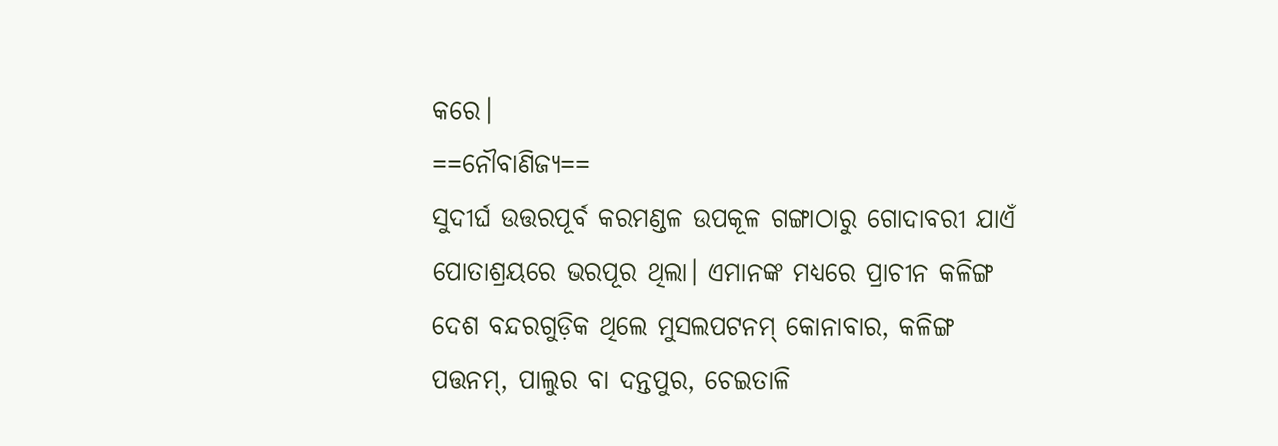କରେ।
==ନୌବାଣିଜ୍ୟ==
ସୁଦୀର୍ଘ ଉତ୍ତରପୂର୍ବ କରମଣ୍ଡଳ ଉପକୂଳ ଗଙ୍ଗାଠାରୁ ଗୋଦାବରୀ ଯାଏଁ ପୋତାଶ୍ରୟରେ ଭରପୂର ଥିଲା। ଏମାନଙ୍କ ମଧ୍ୟରେ ପ୍ରାଚୀନ କଳିଙ୍ଗ ଦେଶ ବନ୍ଦରଗୁଡ଼ିକ ଥିଲେ ମୁସଲପଟନମ୍‌ କୋନାବାର, କଳିଙ୍ଗ ପତ୍ତନମ୍‌, ପାଲୁର ବା ଦନ୍ତପୁର, ଚେଇତାଳି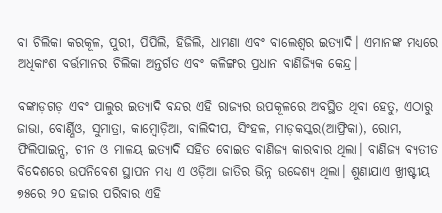ବା ଚିଲିକା କରକୂଳ, ପୁରୀ, ପିପିଲି, ହିଜିଲି, ଧାମଣା ଏବଂ ବାଲେଶ୍ୱର ଇତ୍ୟାଦି। ଏମାନଙ୍କ ମଧ୍ୟରେ ଅଧିକାଂଶ ବର୍ତ୍ତମାନର ଚିଲିକା ଅନ୍ତର୍ଗତ ଏବଂ କଳିଙ୍ଗର ପ୍ରଧାନ ବାଣିଜ୍ୟିକ କେନ୍ଦ୍ର।

ବଙ୍କାଡ଼ଗଡ଼ ଏବଂ ପାଲୁର ଇତ୍ୟାଦି ବନ୍ଦର ଏହି ରାଜ୍ୟର ଉପକୂଳରେ ଅବସ୍ଥିତ ଥିବା ହେତୁ, ଏଠାରୁ ଜାଭା, ବୋର୍ଣ୍ଣିଓ, ସୁମାତ୍ରା, କାମ୍ବୋଡ଼ିଆ, ବାଲିଦୀପ, ସିଂହଳ, ମାଡ଼କସ୍କର(ଆଫ୍ରିକା), ରୋମ, ଫିଲିପାଇନ୍ସ, ଚୀନ ଓ ମାଳୟ ଇତ୍ୟାଦି ସହିତ ବୋଇତ ବାଣିଜ୍ୟ କାରବାର ଥିଲା। ବାଣିଜ୍ୟ ବ୍ୟତୀତ ବିଦେଶରେ ଉପନିବେଶ ସ୍ଥାପନ ମଧ୍ୟ ଏ ଓଡ଼ିଆ ଜାତିର ଭିନ୍ନ ଉଦ୍ଦେଶ୍ୟ ଥିଲା। ଶୁଣାଯାଏ ଖ୍ରୀଷ୍ଟୀୟ ୭୫ରେ ୨୦ ହଜାର ପରିବାର ଏହି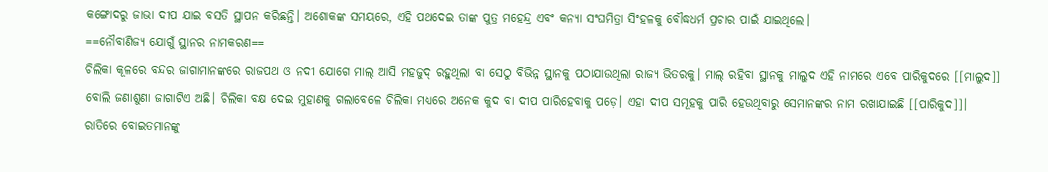କଙ୍ଗୋଦରୁ ଜାଭା ଦୀପ ଯାଇ ବସତି ସ୍ଥାପନ କରିଛନ୍ତି। ଅଶୋକଙ୍କ ସମୟରେ, ଏହି ପଥଦେଇ ତାଙ୍କ ପୁତ୍ର ମହେନ୍ଦ୍ର ଏବଂ କନ୍ୟା ସଂଘମିତ୍ରା ସିଂହଳକୁ ବୌଦ୍ଧଧର୍ମ ପ୍ରଚାର ପାଇଁ ଯାଇଥିଲେ।
==ନୌବାଣିଜ୍ୟ ଯୋଗୁଁ ସ୍ଥାନର ନାମକରଣ==
ଚିଲିକା କୂଳରେ ବନ୍ଦର ଜାଗାମାନଙ୍କରେ ରାଜପଥ ଓ ନଦୀ ଯୋଗେ ମାଲ୍‌ ଆସି ମହଜୁଦ୍‌ ରହୁଥିଲା ବା ସେଠୁ ବିଭିନ୍ନ ସ୍ଥାନକୁ ପଠାଯାଉଥିଲା ରାଜ୍ୟ ଭିତରକୁ। ମାଲ୍‌ ରହିବା ସ୍ଥାନକୁ ମାଲୁଦ ଏହି ନାମରେ ଏବେ ପାରିକୁଦରେ [[ମାଲୁଦ]] ବୋଲି ଜଣାଶୁଣା ଜାଗାଟିଏ ଅଛି। ଚିଲିକା ବକ୍ଷ ଦେଇ ମୁହାଣକୁ ଗଲାବେଳେ ଚିଲିକା ମଧ୍ୟରେ ଅନେକ କୁଦ ବା ଦୀପ ପାରିହେବାକୁ ପଡ଼େ। ଏହା ଦୀପ ସମୂହକୁ ପାରି ହେଉଥିବାରୁ ସେମାନଙ୍କର ନାମ ରଖାଯାଇଛି [[ପାରିକୁଦ]]।
ରାତିରେ ବୋଇତମାନଙ୍କୁ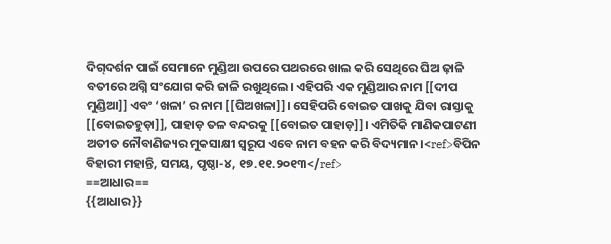ଦିଗ୍‌ଦର୍ଶନ ପାଇଁ ସେମାନେ ମୁଣ୍ଡିଆ ଉପରେ ପଥରରେ ଖାଲ କରି ସେଥିରେ ଘିଅ ଢ଼ାଳି ବତୀରେ ଅଗ୍ନି ସଂଯୋଗ କରି ଜାଳି ରଖୁଥିଲେ। ଏହିପରି ଏକ ମୁଣ୍ଡିଆର ନାମ [[ଦୀପ ମୁଣ୍ଡିଆ]] ଏବଂ ‘ଖଳା’ ର ନାମ [[ଘିଅଖଳା]]। ସେହିପରି ବୋଇତ ପାଖକୁ ଯିବା ରାସ୍ତାକୁ [[ବୋଇତହୁଡ଼ା]], ପାହାଡ଼ ତଳ ବନ୍ଦରକୁ [[ବୋଇତ ପାହାଡ଼]]। ଏମିତିକି ମାଣିକପାଟଣୀ ଅତୀତ ନୌବାଣିଜ୍ୟର ମୁକସାକ୍ଷୀ ସ୍ୱରୂପ ଏବେ ନାମ ବହନ କରି ବିଦ୍ୟମାନ।<ref>ବିପିନ ବିହାରୀ ମହାନ୍ତି, ସମୟ, ପୃଷ୍ଠା-୪, ୧୭.୧୧.୨୦୧୩</ref>
==ଆଧାର==
{{ଆଧାର}}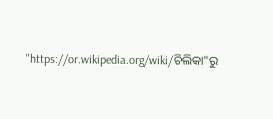"https://or.wikipedia.org/wiki/ଚିଲିକା"ରୁ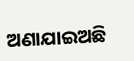ଅଣାଯାଇଅଛି